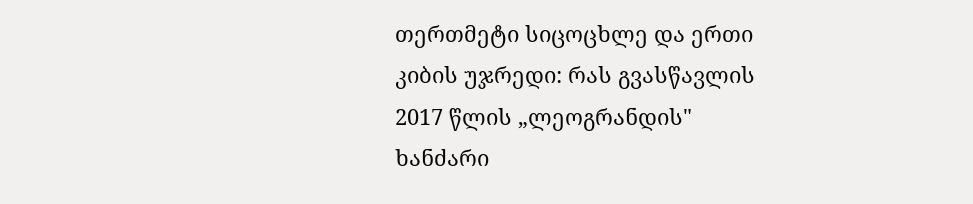თერთმეტი სიცოცხლე და ერთი კიბის უჯრედი: რას გვასწავლის 2017 წლის „ლეოგრანდის" ხანძარი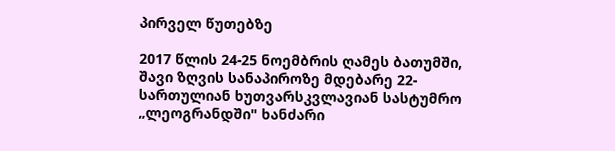პირველ წუთებზე

2017 წლის 24-25 ნოემბრის ღამეს ბათუმში, შავი ზღვის სანაპიროზე მდებარე 22-სართულიან ხუთვარსკვლავიან სასტუმრო „ლეოგრანდში" ხანძარი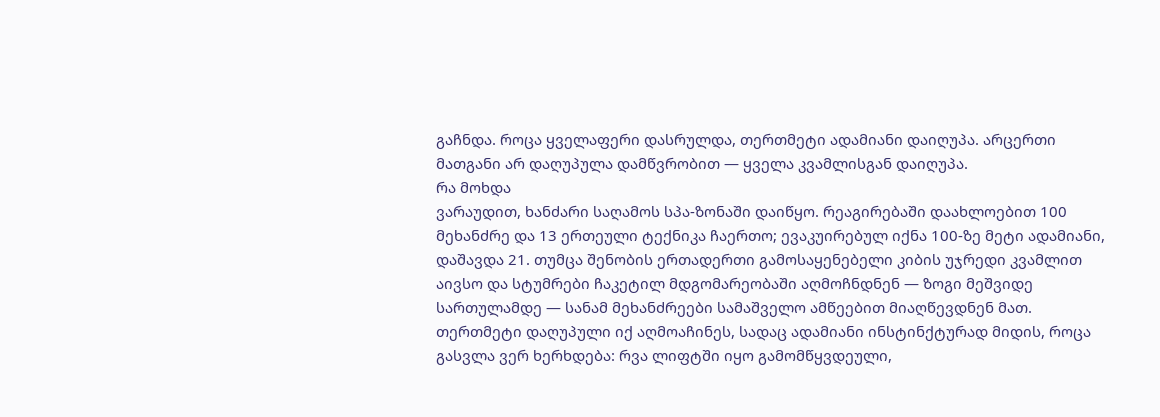გაჩნდა. როცა ყველაფერი დასრულდა, თერთმეტი ადამიანი დაიღუპა. არცერთი მათგანი არ დაღუპულა დამწვრობით — ყველა კვამლისგან დაიღუპა.
რა მოხდა
ვარაუდით, ხანძარი საღამოს სპა-ზონაში დაიწყო. რეაგირებაში დაახლოებით 100 მეხანძრე და 13 ერთეული ტექნიკა ჩაერთო; ევაკუირებულ იქნა 100-ზე მეტი ადამიანი, დაშავდა 21. თუმცა შენობის ერთადერთი გამოსაყენებელი კიბის უჯრედი კვამლით აივსო და სტუმრები ჩაკეტილ მდგომარეობაში აღმოჩნდნენ — ზოგი მეშვიდე სართულამდე — სანამ მეხანძრეები სამაშველო ამწეებით მიაღწევდნენ მათ.
თერთმეტი დაღუპული იქ აღმოაჩინეს, სადაც ადამიანი ინსტინქტურად მიდის, როცა გასვლა ვერ ხერხდება: რვა ლიფტში იყო გამომწყვდეული,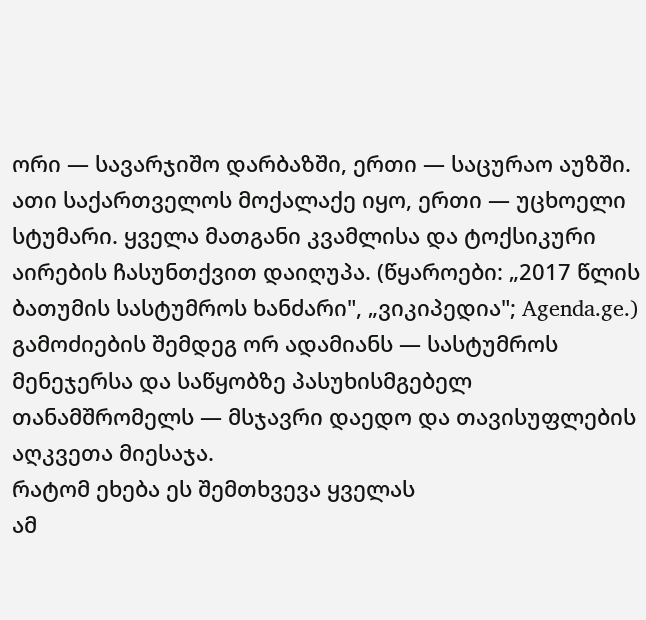ორი — სავარჯიშო დარბაზში, ერთი — საცურაო აუზში. ათი საქართველოს მოქალაქე იყო, ერთი — უცხოელი სტუმარი. ყველა მათგანი კვამლისა და ტოქსიკური აირების ჩასუნთქვით დაიღუპა. (წყაროები: „2017 წლის ბათუმის სასტუმროს ხანძარი", „ვიკიპედია"; Agenda.ge.)
გამოძიების შემდეგ ორ ადამიანს — სასტუმროს მენეჯერსა და საწყობზე პასუხისმგებელ თანამშრომელს — მსჯავრი დაედო და თავისუფლების აღკვეთა მიესაჯა.
რატომ ეხება ეს შემთხვევა ყველას
ამ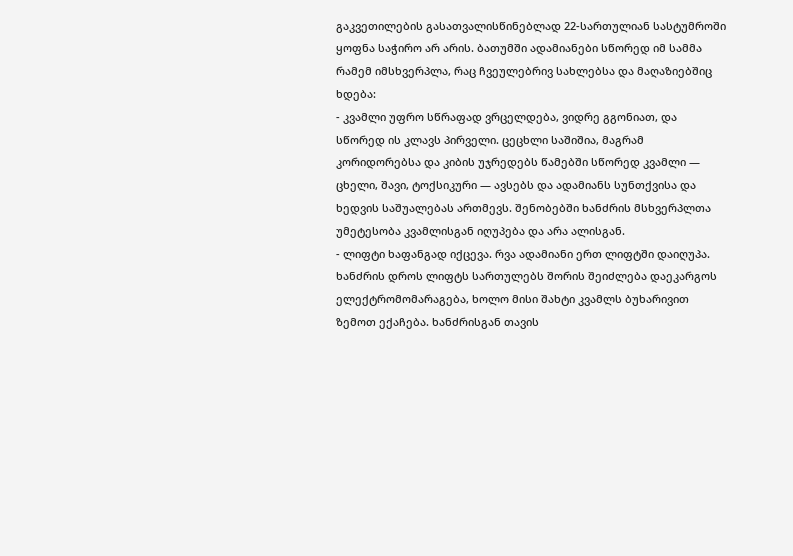გაკვეთილების გასათვალისწინებლად 22-სართულიან სასტუმროში ყოფნა საჭირო არ არის. ბათუმში ადამიანები სწორედ იმ სამმა რამემ იმსხვერპლა, რაც ჩვეულებრივ სახლებსა და მაღაზიებშიც ხდება:
- კვამლი უფრო სწრაფად ვრცელდება, ვიდრე გგონიათ, და სწორედ ის კლავს პირველი. ცეცხლი საშიშია, მაგრამ კორიდორებსა და კიბის უჯრედებს წამებში სწორედ კვამლი — ცხელი, შავი, ტოქსიკური — ავსებს და ადამიანს სუნთქვისა და ხედვის საშუალებას ართმევს. შენობებში ხანძრის მსხვერპლთა უმეტესობა კვამლისგან იღუპება და არა ალისგან.
- ლიფტი ხაფანგად იქცევა. რვა ადამიანი ერთ ლიფტში დაიღუპა. ხანძრის დროს ლიფტს სართულებს შორის შეიძლება დაეკარგოს ელექტრომომარაგება, ხოლო მისი შახტი კვამლს ბუხარივით ზემოთ ექაჩება. ხანძრისგან თავის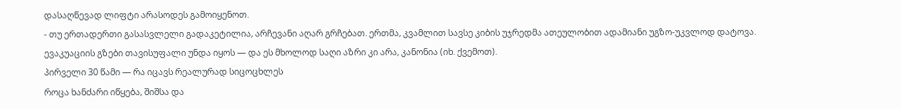დასაღწევად ლიფტი არასოდეს გამოიყენოთ.
- თუ ერთადერთი გასასვლელი გადაკეტილია, არჩევანი აღარ გრჩებათ. ერთმა, კვამლით სავსე კიბის უჯრედმა ათეულობით ადამიანი უგზო-უკვლოდ დატოვა. ევაკუაციის გზები თავისუფალი უნდა იყოს — და ეს მხოლოდ საღი აზრი კი არა, კანონია (იხ. ქვემოთ).
პირველი 30 წამი — რა იცავს რეალურად სიცოცხლეს
როცა ხანძარი იწყება, შიშსა და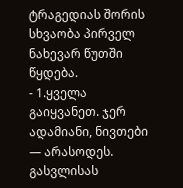ტრაგედიას შორის სხვაობა პირველ ნახევარ წუთში წყდება.
- 1.ყველა გაიყვანეთ. ჯერ ადამიანი, ნივთები — არასოდეს. გასვლისას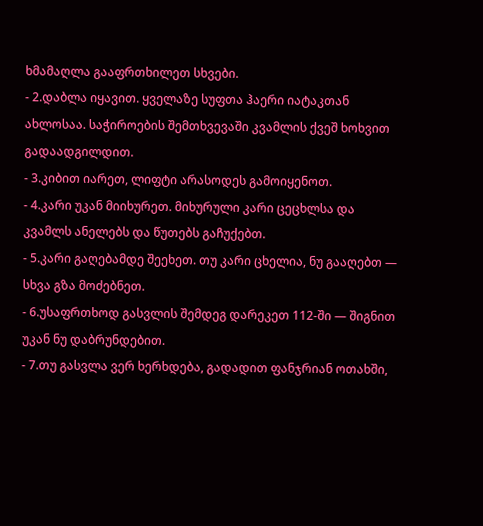ხმამაღლა გააფრთხილეთ სხვები.
- 2.დაბლა იყავით. ყველაზე სუფთა ჰაერი იატაკთან ახლოსაა. საჭიროების შემთხვევაში კვამლის ქვეშ ხოხვით გადაადგილდით.
- 3.კიბით იარეთ, ლიფტი არასოდეს გამოიყენოთ.
- 4.კარი უკან მიიხურეთ. მიხურული კარი ცეცხლსა და კვამლს ანელებს და წუთებს გაჩუქებთ.
- 5.კარი გაღებამდე შეეხეთ. თუ კარი ცხელია, ნუ გააღებთ — სხვა გზა მოძებნეთ.
- 6.უსაფრთხოდ გასვლის შემდეგ დარეკეთ 112-ში — შიგნით უკან ნუ დაბრუნდებით.
- 7.თუ გასვლა ვერ ხერხდება, გადადით ფანჯრიან ოთახში,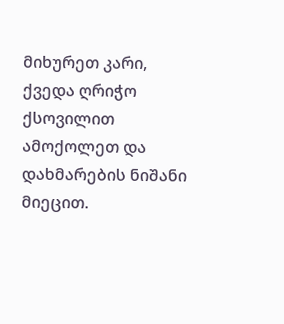მიხურეთ კარი, ქვედა ღრიჭო ქსოვილით ამოქოლეთ და დახმარების ნიშანი მიეცით.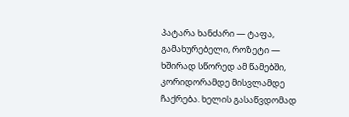პატარა ხანძარი — ტაფა, გამახურებელი, როზეტი — ხშირად სწორედ ამ წამებში, კორიდორამდე მისვლამდე ჩაქრება. ხელის გასაწვდომად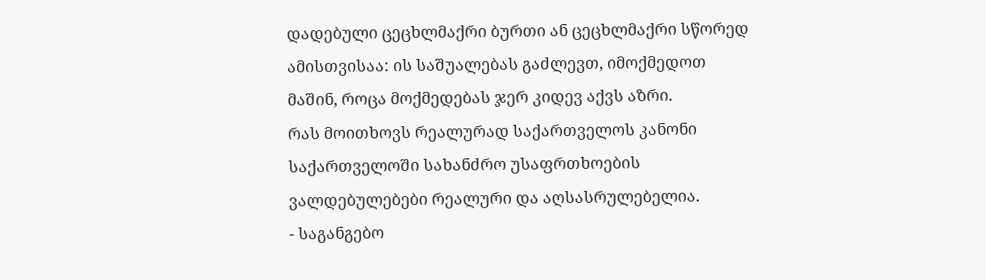დადებული ცეცხლმაქრი ბურთი ან ცეცხლმაქრი სწორედ ამისთვისაა: ის საშუალებას გაძლევთ, იმოქმედოთ მაშინ, როცა მოქმედებას ჯერ კიდევ აქვს აზრი.
რას მოითხოვს რეალურად საქართველოს კანონი
საქართველოში სახანძრო უსაფრთხოების ვალდებულებები რეალური და აღსასრულებელია.
- საგანგებო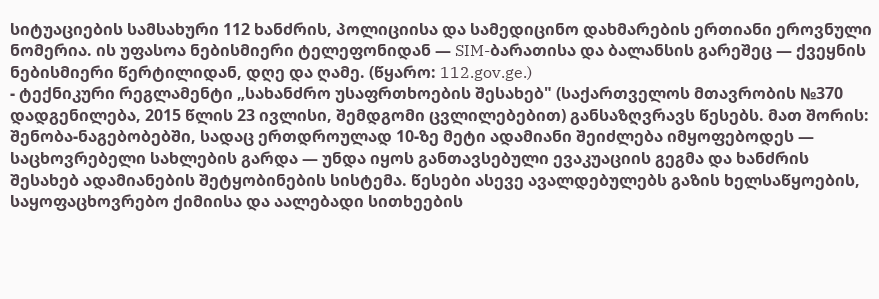სიტუაციების სამსახური 112 ხანძრის, პოლიციისა და სამედიცინო დახმარების ერთიანი ეროვნული ნომერია. ის უფასოა ნებისმიერი ტელეფონიდან — SIM-ბარათისა და ბალანსის გარეშეც — ქვეყნის ნებისმიერი წერტილიდან, დღე და ღამე. (წყარო: 112.gov.ge.)
- ტექნიკური რეგლამენტი „სახანძრო უსაფრთხოების შესახებ" (საქართველოს მთავრობის №370 დადგენილება, 2015 წლის 23 ივლისი, შემდგომი ცვლილებებით) განსაზღვრავს წესებს. მათ შორის: შენობა-ნაგებობებში, სადაც ერთდროულად 10-ზე მეტი ადამიანი შეიძლება იმყოფებოდეს — საცხოვრებელი სახლების გარდა — უნდა იყოს განთავსებული ევაკუაციის გეგმა და ხანძრის შესახებ ადამიანების შეტყობინების სისტემა. წესები ასევე ავალდებულებს გაზის ხელსაწყოების, საყოფაცხოვრებო ქიმიისა და აალებადი სითხეების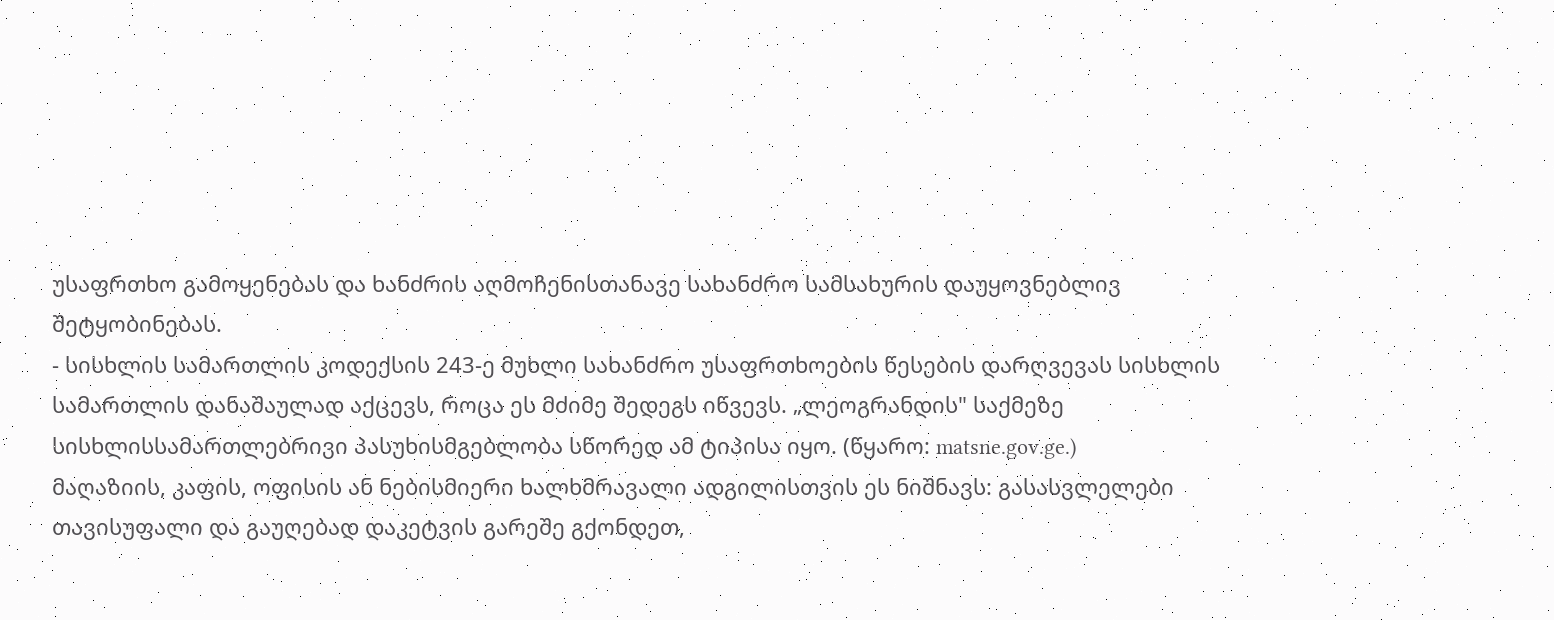უსაფრთხო გამოყენებას და ხანძრის აღმოჩენისთანავე სახანძრო სამსახურის დაუყოვნებლივ შეტყობინებას.
- სისხლის სამართლის კოდექსის 243-ე მუხლი სახანძრო უსაფრთხოების წესების დარღვევას სისხლის სამართლის დანაშაულად აქცევს, როცა ეს მძიმე შედეგს იწვევს. „ლეოგრანდის" საქმეზე სისხლისსამართლებრივი პასუხისმგებლობა სწორედ ამ ტიპისა იყო. (წყარო: matsne.gov.ge.)
მაღაზიის, კაფის, ოფისის ან ნებისმიერი ხალხმრავალი ადგილისთვის ეს ნიშნავს: გასასვლელები თავისუფალი და გაუღებად დაკეტვის გარეშე გქონდეთ,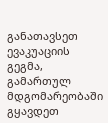განათავსეთ ევაკუაციის გეგმა, გამართულ მდგომარეობაში გყავდეთ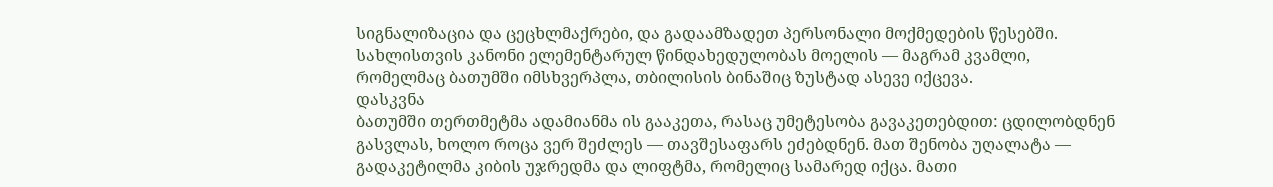სიგნალიზაცია და ცეცხლმაქრები, და გადაამზადეთ პერსონალი მოქმედების წესებში. სახლისთვის კანონი ელემენტარულ წინდახედულობას მოელის — მაგრამ კვამლი, რომელმაც ბათუმში იმსხვერპლა, თბილისის ბინაშიც ზუსტად ასევე იქცევა.
დასკვნა
ბათუმში თერთმეტმა ადამიანმა ის გააკეთა, რასაც უმეტესობა გავაკეთებდით: ცდილობდნენ გასვლას, ხოლო როცა ვერ შეძლეს — თავშესაფარს ეძებდნენ. მათ შენობა უღალატა — გადაკეტილმა კიბის უჯრედმა და ლიფტმა, რომელიც სამარედ იქცა. მათი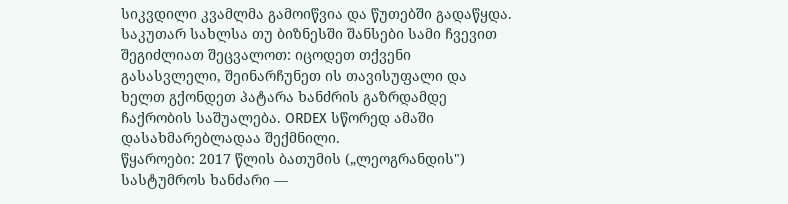სიკვდილი კვამლმა გამოიწვია და წუთებში გადაწყდა.
საკუთარ სახლსა თუ ბიზნესში შანსები სამი ჩვევით შეგიძლიათ შეცვალოთ: იცოდეთ თქვენი გასასვლელი, შეინარჩუნეთ ის თავისუფალი და ხელთ გქონდეთ პატარა ხანძრის გაზრდამდე ჩაქრობის საშუალება. ORDEX სწორედ ამაში დასახმარებლადაა შექმნილი.
წყაროები: 2017 წლის ბათუმის („ლეოგრანდის") სასტუმროს ხანძარი —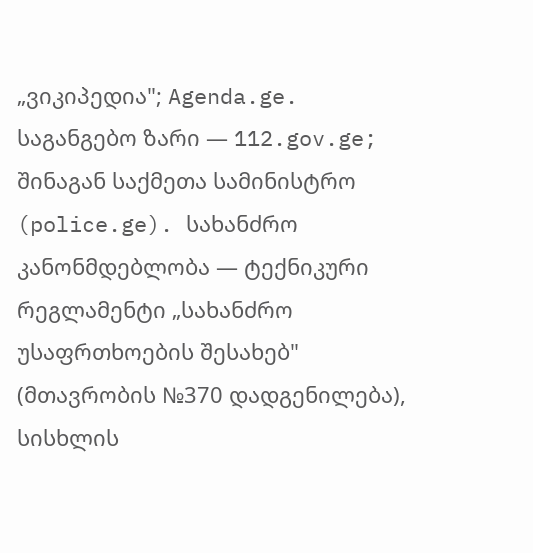„ვიკიპედია"; Agenda.ge. საგანგებო ზარი — 112.gov.ge; შინაგან საქმეთა სამინისტრო (police.ge). სახანძრო კანონმდებლობა — ტექნიკური რეგლამენტი „სახანძრო უსაფრთხოების შესახებ" (მთავრობის №370 დადგენილება), სისხლის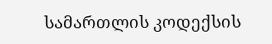სამართლის კოდექსის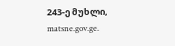243-ე მუხლი, matsne.gov.ge.